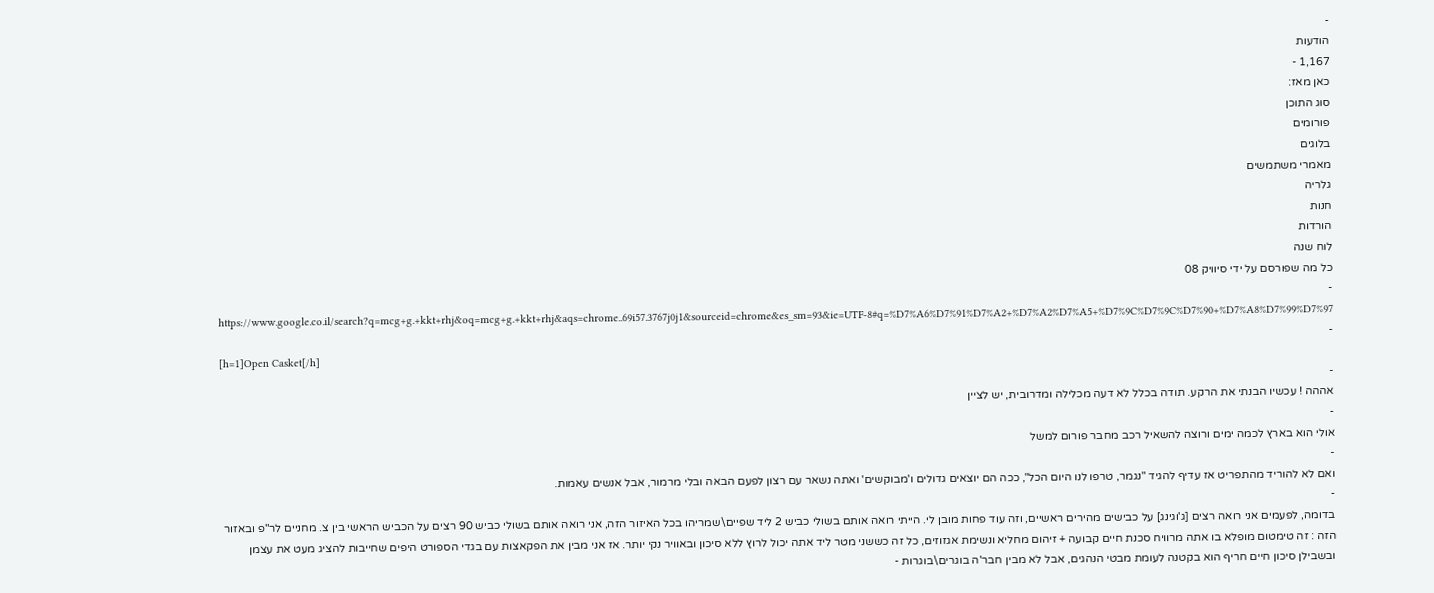-
הודעות
1,167 -
כאן מאז:
סוג התוכן
פורומים
בלוגים
מאמרי משתמשים
גלריה
חנות
הורדות
לוח שנה
כל מה שפורסם על ידי סיוויק 08
-
https://www.google.co.il/search?q=mcg+g.+kkt+rhj&oq=mcg+g.+kkt+rhj&aqs=chrome..69i57.3767j0j1&sourceid=chrome&es_sm=93&ie=UTF-8#q=%D7%A6%D7%91%D7%A2+%D7%A2%D7%A5+%D7%9C%D7%9C%D7%90+%D7%A8%D7%99%D7%97
-
[h=1]Open Casket[/h]
-
אההה ! עכשיו הבנתי את הרקע. תודה בכלל לא דעה מכלילה ומדרובית, יש לציין
-
אולי הוא בארץ לכמה ימים ורוצה להשאיל רכב מחבר פורום למשל
-
ואם לא להוריד מהתפריט אז עדיף להגיד "נגמר, טרפו לנו היום הכל", ככה הם יוצאים גדולים ו'מבוקשים' ואתה נשאר עם רצון לפעם הבאה ובלי מרמור, אבל אנשים עאמות.
-
בדומה, לפעמים אני רואה רצים [ג'וגינג] על כבישים מהירים ראשיים, וזה עוד פחות מובן לי. הייתי רואה אותם בשולי כביש 2 ליד שפיים\שמריהו בכל האיזור הזה, אני רואה אותם בשולי כביש 90 רצים על הכביש הראשי בין צ. מחניים לר"פ ובאזור הזה : זה טימטום מופלא בו אתה מרוויח סכנת חיים קבועה + זיהום מחליא ונשימת אגזוזים, כל זה כששני מטר ליד אתה יכול לרוץ ללא סיכון ובאוויר נקי יותר. אז אני מבין את הפקאצות עם בגדי הספורט היפים שחייבות להציג מעט את עצמן ובשבילן סיכון חיים חריף הוא בקטנה לעומת מבטי הנהגים, אבל לא מבין חבר'ה בוגרים\בוגרות -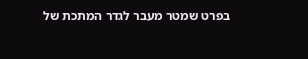בפרט שמטר מעבר לגדר המתכת של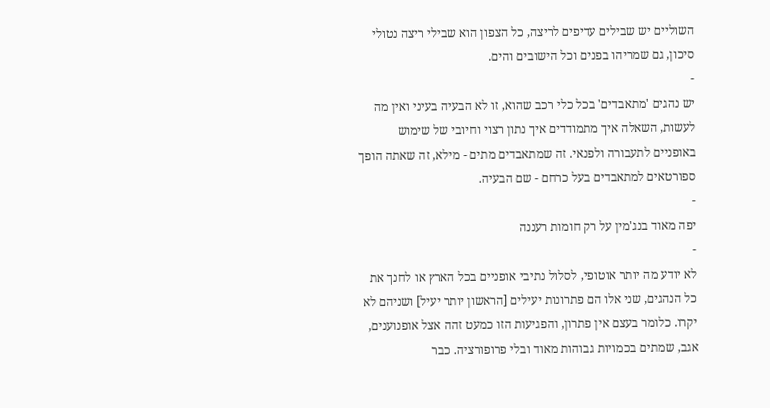השוליים יש שבילים עדיפים לריצה, כל הצפון הוא שבילי ריצה נטולי סיכון, גם שמריהו בפנים וכל הישובים והים.
-
יש נהגים 'מתאבדים' בכל כלי רכב שהוא, זו לא הבעיה בעיני ואין מה לעשות, השאלה איך מתמודדים איך נתון רצוי וחיובי של שימוש באופניים לתעבורה ולפנאי. זה שמתאבדים מתים - מילא, זה שאתה הופך ספורטאים למתאבדים בעל כרחם - שם הבעיה.
-
יפה מאוד בנג'מין על רק חומות רעננה
-
לא יודע מה יותר אוטופי, לסלול נתיבי אופניים בכל הארץ או לחנך את כל הנהגים, שני אלו הם פתרונות יעילים [הראשון יותר יעיל] ושניהם לא יקרו. כלומר בעצם אין פתרון, והפגיעות הזו כמעט זהה אצל אופנוענים, אגב, שמתים בכמויות גבוהות מאוד ובלי פרופורציה. כבר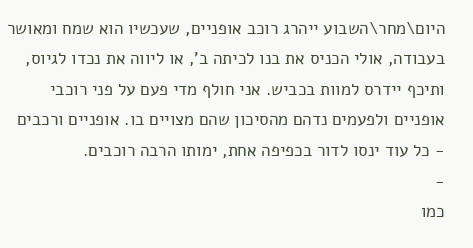היום\מחר\השבוע ייהרג רוכב אופניים, שעכשיו הוא שמח ומאושר בעבודה, אולי הכניס את בנו לכיתה ב', או ליווה את נכדו לגיוס, ותיכף יידרס למוות בכביש. אני חולף מדי פעם על פני רוכבי אופניים ולפעמים נדהם מהסיכון שהם מצויים בו. אופניים ורכבים - כל עוד ינסו לדור בכפיפה אחת, ימותו הרבה רוכבים.
-
כמו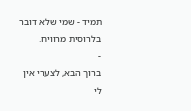תמיד - שמי שלא דובר בלרוסית מרוויח.
-
ברוך הבא, לצערי אין לי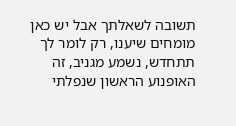תשובה לשאלתך אבל יש כאן מומחים שיענו, רק לומר לך תתחדש, נשמע מגניב, זה האופנוע הראשון שנפלתי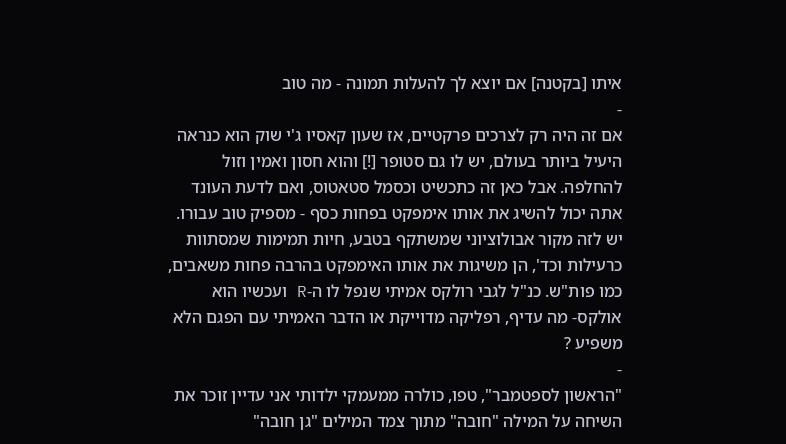איתו [בקטנה] אם יוצא לך להעלות תמונה - מה טוב
-
אם זה היה רק לצרכים פרקטיים, אז שעון קאסיו ג'י שוק הוא כנראה היעיל ביותר בעולם, יש לו גם סטופר [!] והוא חסון ואמין וזול להחלפה. אבל כאן זה כתכשיט וכסמל סטאטוס, ואם לדעת העונד אתה יכול להשיג את אותו אימפקט בפחות כסף - מספיק טוב עבורו. יש לזה מקור אבולוציוני שמשתקף בטבע, חיות תמימות שמסתוות כרעילות וכד', הן משיגות את אותו האימפקט בהרבה פחות משאבים, כמו פות"ש. כנ"ל לגבי רולקס אמיתי שנפל לו ה-R ועכשיו הוא אולקס- מה עדיף, רפליקה מדוייקת או הדבר האמיתי עם הפגם הלא משפיע ?
-
"הראשון לספטמבר", טפו, כולרה ממעמקי ילדותי אני עדיין זוכר את השיחה על המילה "חובה" מתוך צמד המילים "גן חובה"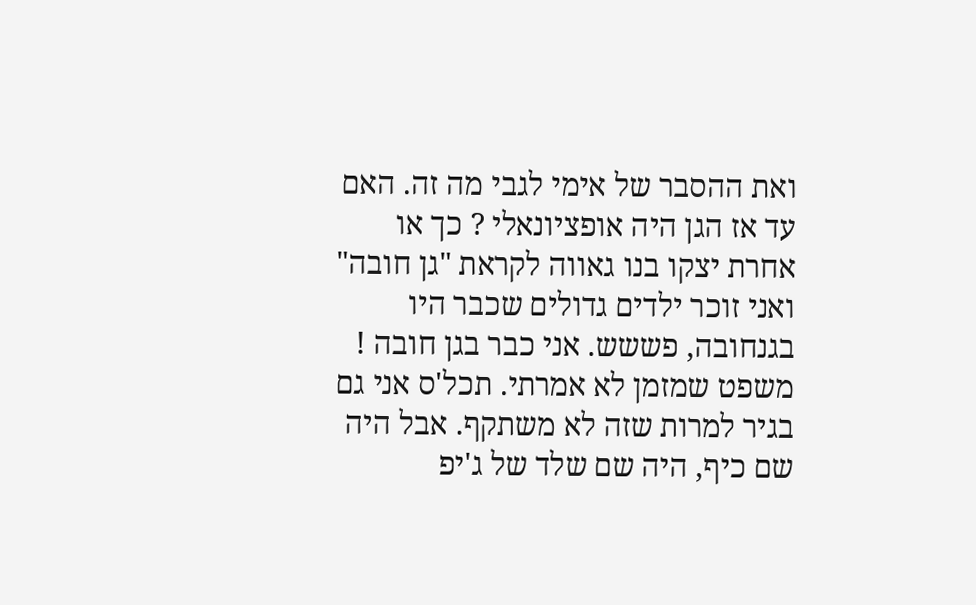ואת ההסבר של אימי לגבי מה זה. האם עד אז הגן היה אופציונאלי ? כך או אחרת יצקו בנו גאווה לקראת "גן חובה" ואני זוכר ילדים גדולים שכבר היו בגנחובה, פששש. אני כבר בגן חובה ! משפט שמזמן לא אמרתי. תכל'ס אני גם בגיר למרות שזה לא משתקף. אבל היה שם כיף, היה שם שלד של ג'יפ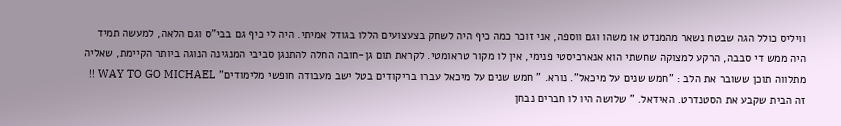וויליס כולל הגה שבטח נשאר מהמנדט או משהו וגם ווספה, אני זוכר כמה כיף היה לשחק בצעצועים הללו בגודל אמיתי. היה לי כיף גם בבי"ס וגם הלאה, למעשה תמיד היה ממש די סבבה, הרקע למצוקה שחשתי הוא אנארכיסטי פנימי, אין לו מקור טראומטי. לקראת תום גן-חובה החלה להתנגן סביבי המנגינה הנוגה ביותר הקיימת, שאליה מתלווה תוכן ששובר את הלב : "חמש שנים על מיכאל". נורא. " חמש שנים על מיכאל עברו בריקודים בטל ישב מעבודה חופשי מלימודים" WAY TO GO MICHAEL !! זה הבית שקבע את הסטנדרט. האידאל. " שלושה היו לו חברים נבחן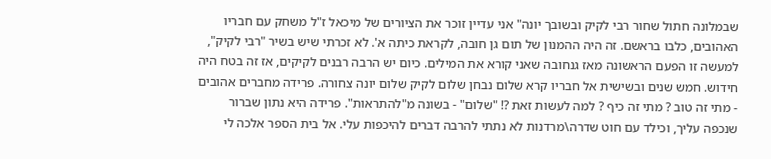שבמלונה חתול שחור רבי לקיק ובשובך יונה" אני עדיין זוכר את הציורים של מיכאל ז"ל משחק עם חבריו האהובים, כלבו בראשם. זה היה ההמנון של תום גן חובה, לקראת כיתה א'. לא זכרתי שיש בשיר "רבי לקיק", למעשה זו הפעם הראשונה מאז גנחובה שאני קורא את המילים. כיום יש הרבה רבנים לקיקים, אז זה בטח היה חידוש. חמש שנים ובשישית אל חבריו קרא שלום נבחן שלום לקיק שלום יונה צחורה. פרידה מחברים אהובים - מתי זה טוב ? מתי זה כיף ? למה לעשות זאת ?! "שלום" - בשונה מ"להתראות". פרידה היא נתון שברור שנכפה עליך, וכילד עם חוט שדרה\מרדנות לא נתתי להרבה דברים להיכפות עלי. אל בית הספר אלכה לי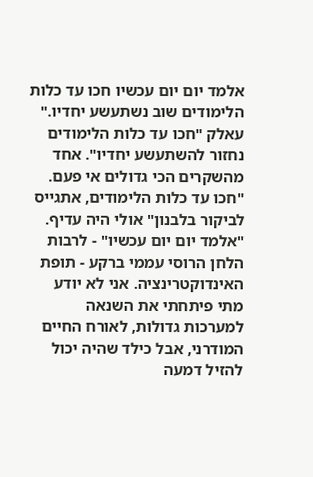אלמד יום יום עכשיו חכו עד כלות הלימודים שוב נשתעשע יחדיו." עאלק "חכו עד כלות הלימודים נחזור להשתעשע יחדיו". אחד מהשקרים הכי גדולים אי פעם. "חכו עד כלות הלימודים, אתגייס לביקור בלבנון" אולי היה עדיף. "אלמד יום יום עכשיו" - לרבות הלחן הרוסי עממי ברקע - תופת האינדוקטרינציה. אני לא יודע מתי פיתחתי את השנאה למערכות גדולות, לאורח החיים המודרני, אבל כילד שהיה יכול להזיל דמעה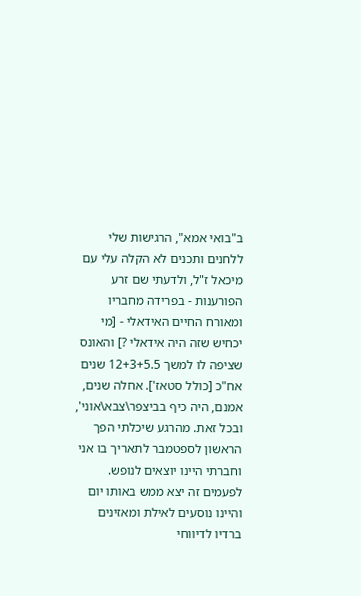ב"בואי אמא", הרגישות שלי ללחנים ותכנים לא הקלה עלי עם מיכאל ז"ל, ולדעתי שם זרע הפורענות - בפרידה מחבריו ומאורח החיים האידאלי - [מי יכחיש שזה היה אידאלי ?] והאונס שציפה לו למשך 12+3+5.5 שנים אח"כ [כולל סטאז']. אחלה שנים, אמנם, היה כיף בביצפר\צבא\אוני', ובכל זאת. מהרגע שיכלתי הפך הראשון לספטמבר לתאריך בו אני וחברתי היינו יוצאים לנופש. לפעמים זה יצא ממש באותו יום והיינו נוסעים לאילת ומאזינים ברדיו לדיווחי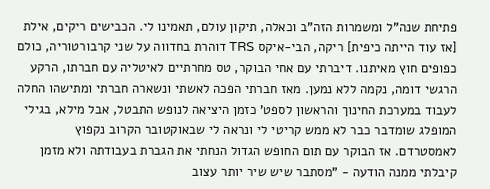פתיחת שנה"ל ומשמרות הזה"ב וכאלה, תיקון עולם, תאמינו לי. הכבישים ריקים, אילת [אז עוד הייתה כיפית] ריקה, הבי-איקס TRS דוהרת בחדווה על שני קרבורטוריה, כולם כפופים חוץ מאיתנו. דיברתי עם אחי הבוקר, טס מחרתיים לאיטליה עם חברתו, הרקע הרגשי דומה, נקמה ללא נמען. מאז חברתי הפכה לאשתי ונשארה חברתי ומתישהו החלה לעבוד במערכת החינוך והראשון לספט' כזמן היציאה לנופש התבטל, אבל מילא, בגילי המופלג שומדבר כבר לא ממש קריטי לי ונראה לי שבאוקטובר הקרוב נקפוץ לאמסטרדם. אז הבוקר עם תום החופש הגדול הנחתי את הגברת בעבודתה ולא מזמן קיבלתי ממנה הודעה - "מסתבר שיש שיר יותר עצוב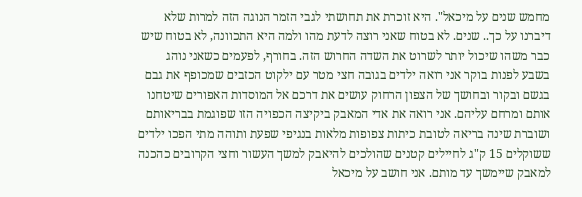מחמש שנים על מיכאל". היא זוכרת את תחושתי לגבי הזמר הנוגה הזה למרות שלא דיברנו על כך.. שנים. לא בטוח שאני רוצה לדעת מהו ולמה היא התכוונה, לא בטוח שיש כבר משהו שיכול יותר לשרוט את השדה החרוש הזה. בחורף, לפעמים כשאני נוהג בשבע לפנות בוקר אני רואה ילדים בגובה חצי מטר עם ילקוט הכזבים שמכופף את גבם בגשם ובקור ובחושך של הצפון הרחוק עושים את דרכם אל המוסדות האפורים שיטחנו אותם ומרחם עליהם. אני רואה את אדי המאבק ביקיצה הכפויה הזו שפוגמת בבריאותם ושוברת שינה בריאה לטובת כיתות צפופות מלאות בנגיפי שפעת ותוהה מתי הפכו ילדים ששוקלים 15 ק"ג לחיילים קטנים שהולכים להיאבק למשך העשור וחצי הקרובים כהכנה למאבק שיימשך עד מותם. אני חושב על מיכאל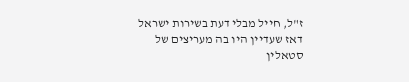ז"ל, חייל מבלי דעת בשירות ישראל דאז שעדיין היו בה מעריצים של סטאלין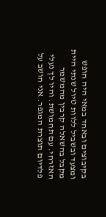בקיבוצים ובאחד במאי היה חופש ומצעד ובשביל ללוות טיול שנתי היית מקבל בהשאלה קרבין מהמשמר האזרחי. עם תחמושת. והיו לך נעלי פלדיום תוצרת המגפר. אני חושב על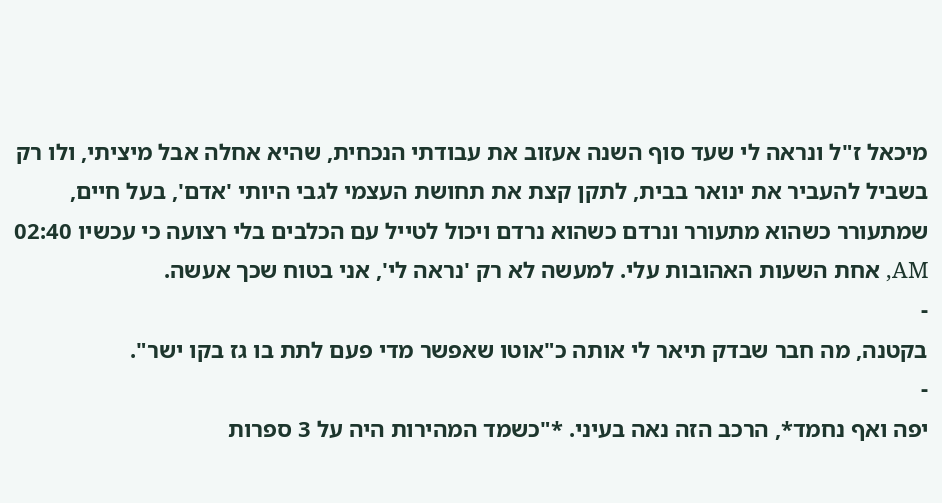מיכאל ז"ל ונראה לי שעד סוף השנה אעזוב את עבודתי הנכחית, שהיא אחלה אבל מיציתי, ולו רק בשביל להעביר את ינואר בבית, לתקן קצת את תחושת העצמי לגבי היותי 'אדם', בעל חיים, שמתעורר כשהוא מתעורר ונרדם כשהוא נרדם ויכול לטייל עם הכלבים בלי רצועה כי עכשיו 02:40 AM, אחת השעות האהובות עלי. למעשה לא רק 'נראה לי', אני בטוח שכך אעשה.
-
בקטנה, מה חבר שבדק תיאר לי אותה כ"אוטו שאפשר מדי פעם לתת בו גז בקו ישר".
-
יפה ואף נחמד*, הרכב הזה נאה בעיני. *"כשמד המהירות היה על 3 ספרות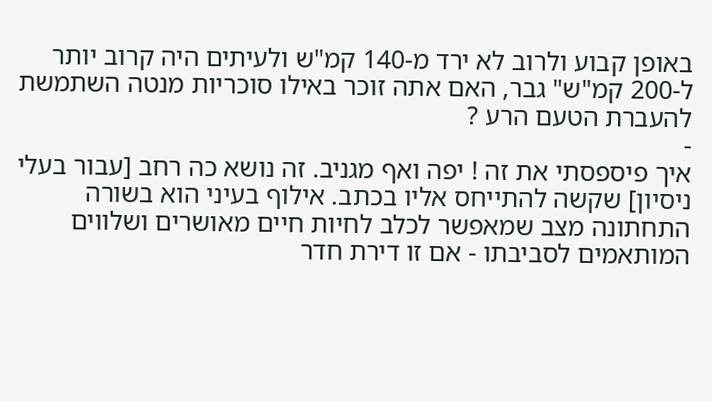באופן קבוע ולרוב לא ירד מ-140 קמ"ש ולעיתים היה קרוב יותר ל-200 קמ"ש" גבר, האם אתה זוכר באילו סוכריות מנטה השתמשת להעברת הטעם הרע ?
-
איך פיספסתי את זה ! יפה ואף מגניב. זה נושא כה רחב [עבור בעלי ניסיון] שקשה להתייחס אליו בכתב. אילוף בעיני הוא בשורה התחתונה מצב שמאפשר לכלב לחיות חיים מאושרים ושלווים המותאמים לסביבתו - אם זו דירת חדר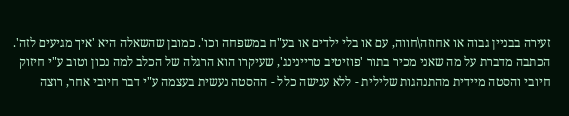זעירה בבניין גבוה או אחוזה\חווה, עם או בלי ילדים או בע"ח במשפחה וכו'. כמובן שהשאלה היא 'איך מגיעים לזה'. הכתבה מדברת על מה שאני מכיר בתור 'פוזיטיב טריינינג', שעיקרו הוא הרגלה של הכלב למה נכון וטוב ע"י חיזוק חיובי והסטה מיידית מהתנהגות שלילית - ללא ענישה כלל - ההסטה נעשית בעצמה ע"י דבר חיובי אחר, רוצה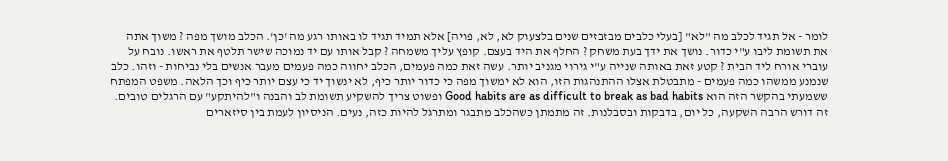לומר - אל תגיד לכלב מה "לא" [בעלי כלבים מבזבזים שנים בלצעוק לא, לא, פויה] אלא תמיד תגיד לו באותו רגע מה 'כן'. הכלב מושך מפה ? משוך אתה את תשומת ליבו ע"י כדור. נושך את ידך בעת משחק ? החלף את היד בעצם. קופץ עליך משמחה ? קבל אותו עם יד נמוכה שישר תלטף את ראשו. נובח על עוברי אורח ליד הבית ? קטע זאת באותה שנייה ע"י גירוי מגניב יותר. עשה זאת כמה פעמים, הכלב יחווה כמה פעמים מעבר אנשים בלי נביחות - וזהו. כלב שנמנע ממשהו כמה פעמים - מתבטלת אצלו ההתנהגות הזו, הוא לא ימשוך מפה כי כדור יותר כיף, לא ינשוך יד כי עצם יותר כיף וכך הלאה. משפט המפתח ששמעתי בהקשר הזה הוא Good habits are as difficult to break as bad habits ופשוט צריך להשקיע תשומת לב והבנה ו"להיתקע" עם הרגלים טובים. זה דורש הרבה השקעה, כל יום, בדבקות ובסבלנות. זה מתמתן כשהכלב מתבגר ומתרגל להיות כזה, נעים. הניסיון לעמת בין סיזארים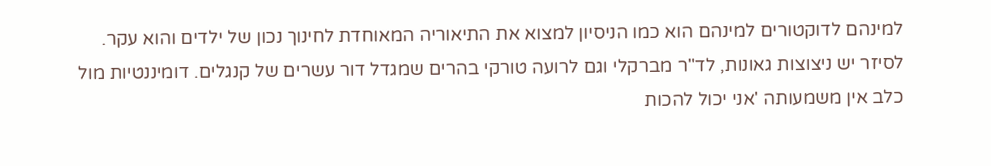למינהם לדוקטורים למינהם הוא כמו הניסיון למצוא את התיאוריה המאוחדת לחינוך נכון של ילדים והוא עקר. לסיזר יש ניצוצות גאונות, לד"ר מברקלי וגם לרועה טורקי בהרים שמגדל דור עשרים של קנגלים. דומיננטיות מול כלב אין משמעותה 'אני יכול להכות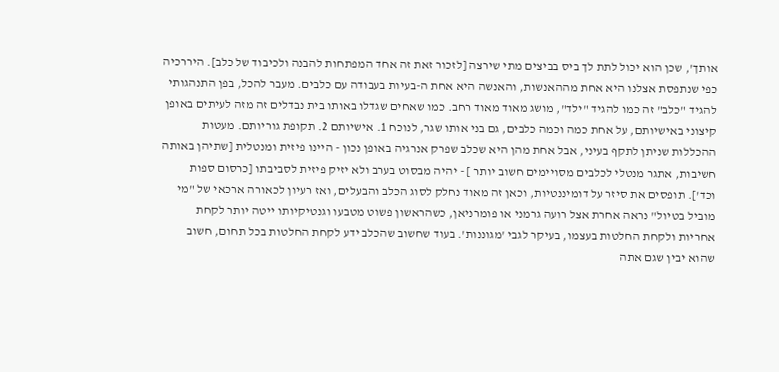אותך', שכן הוא יכול לתת לך ביס בביצים מתי שירצה [לזכור זאת זה אחד המפתחות להבנה ולכיבוד של כלב]. היררכיה כפי שנתפסת אצלנו היא אחת מההאנשות, והאנשה היא אחת ה-בעיות בעבודה עם כלבים. מעבר להכל, בפן התנהגותי להגיד "כלב" זה כמו להגיד "ילד", מושג מאוד מאוד רחב. כמו שאחים שגדלו באותו בית נבדלים זה מזה לעיתים באופן קיצוני באישיותם, על אחת כמה וכמה כלבים, גם בני אותו שגר, לנוכח 1. אישיותם 2. תקופת גוריותם. מעטות ההכללות שניתן לתקף בעיני, אבל אחת מהן היא שכלב שפרק אנרגיה באופן נכון - היינו פיזית ומנטלית [שתיהן באותה חשיבות, אתגר מנטלי לכלבים מסויימים חשוב יותר ] - יהיה מבסוט בערב ולא יזיק פיזית לסביבתו [כרסום ספות וכד']. תופסים את סיזר על דומיננטיות, וכאן זה מאוד נחלק לסוג הכלב והבעלים, ואז רעיון לכאורה ארכאי של "מי מוביל בטיול" נראה אחרת אצל רועה גרמני או פומרניאן, כשהראשון פשוט מטבעו וגנטיקיותו ייטה יותר לקחת אחריות ולקחת החלטות בעצמו, בעיקר לגבי 'מגוננות'. בעוד שחשוב שהכלב ידע לקחת החלטות בכל תחום, חשוב שהוא יבין שגם אתה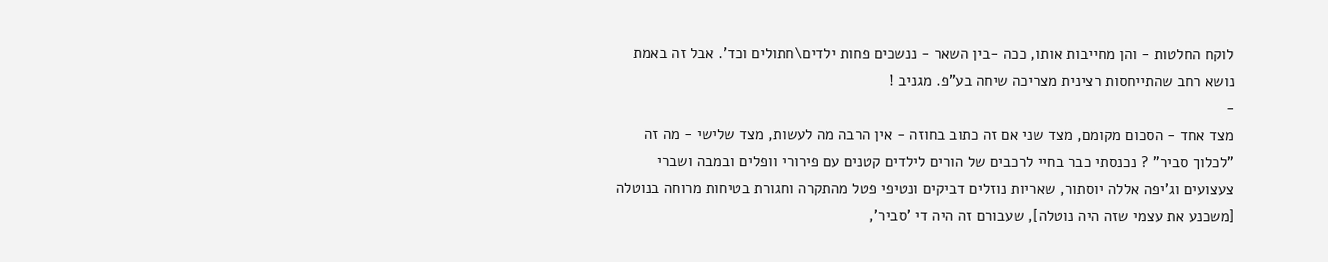לוקח החלטות - והן מחייבות אותו, ככה -בין השאר - ננשכים פחות ילדים\חתולים וכד'. אבל זה באמת נושא רחב שהתייחסות רצינית מצריכה שיחה בע"פ. מגניב !
-
מצד אחד - הסכום מקומם, מצד שני אם זה כתוב בחוזה - אין הרבה מה לעשות, מצד שלישי - מה זה "לכלוך סביר" ? נכנסתי כבר בחיי לרכבים של הורים לילדים קטנים עם פירורי וופלים ובמבה ושברי צעצועים וג'יפה אללה יוסתור, שאריות נוזלים דביקים ונטיפי פטל מהתקרה וחגורת בטיחות מרוחה בנוטלה [משכנע את עצמי שזה היה נוטלה], שעבורם זה היה די 'סביר',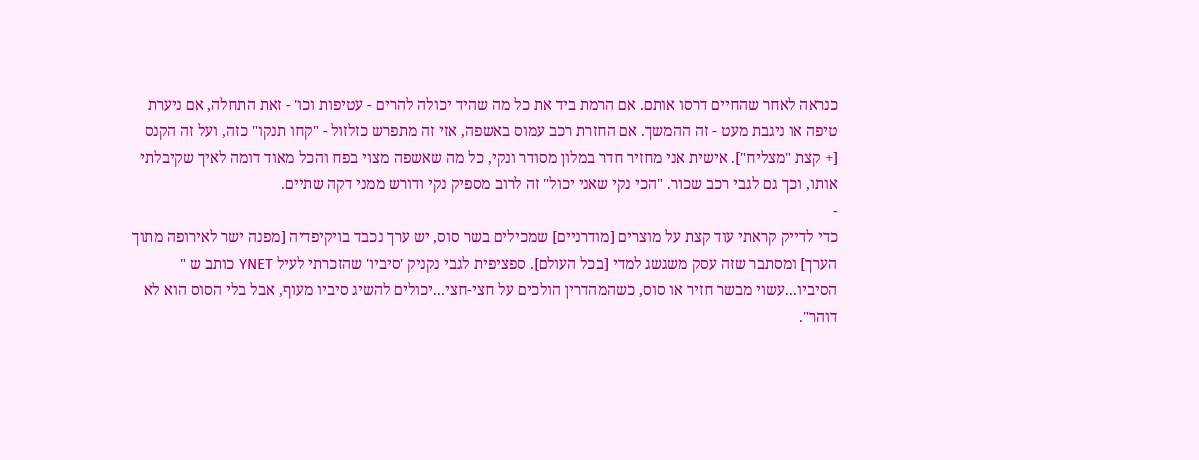כנראה לאחר שהחיים דרסו אותם. אם הרמת ביד את כל מה שהיד יכולה להרים - עטיפות וכו' - זאת התחלה, אם ניערת טיפה או ניגבת מעט - זה ההמשך. אם החזרת רכב עמוס באשפה, אזי זה מתפרש כזלזול - "קחו תנקו" כזה, ועל זה הקנס [+ קצת "מצליח"]. אישית אני מחזיר חדר במלון מסודר ונקי, כל מה שאשפה מצוי בפח והכל מאוד דומה לאיך שקיבלתי אותו, וכך גם לגבי רכב שכור. "הכי נקי שאני יכול" זה לרוב מספיק נקי ודורש ממני דקה שתיים.
-
כדי לדייק קראתי עוד קצת על מוצרים [מודרניים] שמכילים בשר סוס, יש ערך נכבד בויקיפדיה [מפנה ישר לאירופה מתוך הערך] ומסתבר שזה עסק משגשג למדי [בכל העולם]. ספציפית לגבי נקניק 'סיביו' שהזכרתי לעיל YNET כותב ש " הסיביו...עשוי מבשר חזיר או סוס, כשהמהדרין הולכים על חצי-חצי...יכולים להשיג סיביו מעוף, אבל בלי הסוס הוא לא דוהר".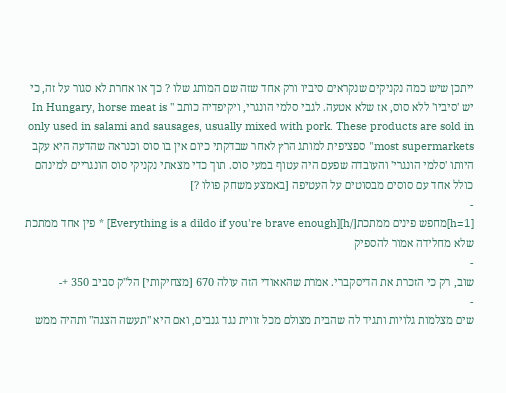ייתכן שיש כמה נקניקים שנקראים סיביו ורק אחד שזה שם המותג שלו ? כך או אחרת לא סגור על זה, כי יש 'סיביו' ללא סוס, אז שלא אטעה. לגבי סלמי הונגרי, ויקיפדיה כותב " In Hungary, horse meat is only used in salami and sausages, usually mixed with pork. These products are sold in most supermarkets" ספציפית למותג הרץ לאחר שבדקתי כיום אין בו סוס וכנראה שהדעה היא עקב היותו 'סלמי הונגרי' והעובדה שפעם היה עטוף במעי סוס. תוך כדי מצאתי נקניקי סוס הונגריים למינהם כולל אחד עם סוסים מבסוטים על העטיפה [באמצע משחק פולו ?]
-
[h=1]מחפש פינים ממתכת[/h][Everything is a dildo if you're brave enough] * פין אחד ממתכת שלא מחלידה אמור להספיק
-
שוב, רק כי הזכרת את הדיסקברי. אמרת שהאאודי הזה עולה 670 [מצחיקותי] הל"ק סביב 350 +-
-
שים מצלמות גלויות ותגיד לה שהבית מצולם מכל זווית נגד גנבים, ואם היא "תעשה הצגה" ותהיה ממש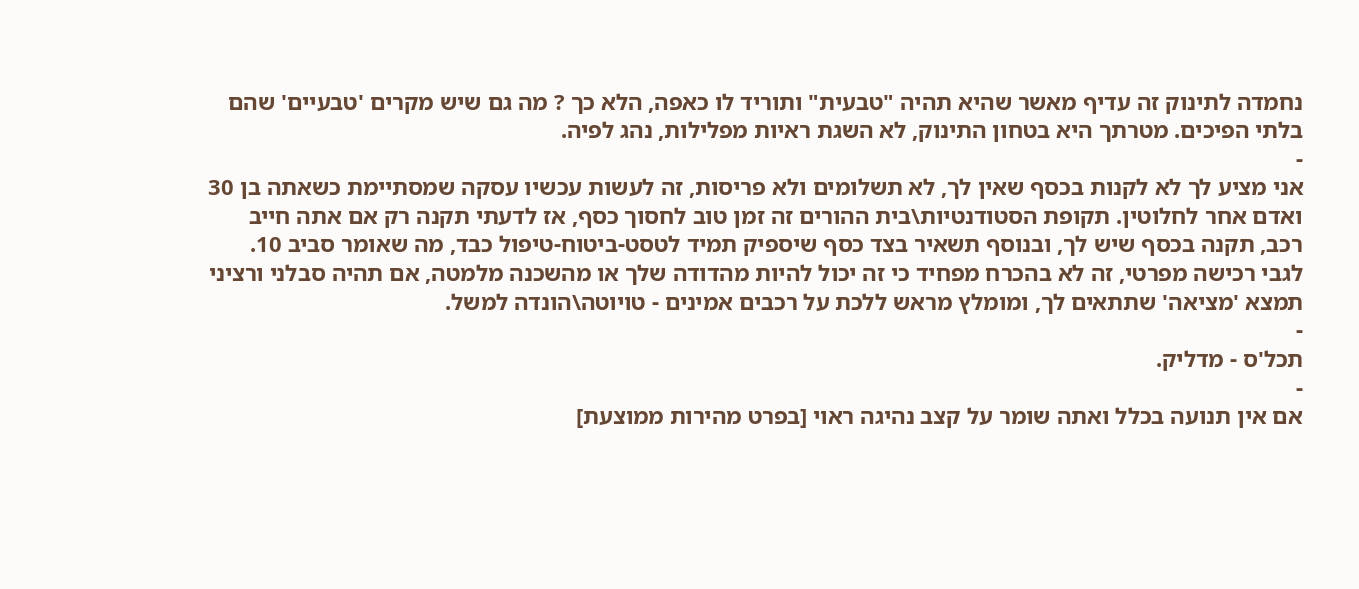נחמדה לתינוק זה עדיף מאשר שהיא תהיה "טבעית" ותוריד לו כאפה, הלא כך ? מה גם שיש מקרים 'טבעיים' שהם בלתי הפיכים. מטרתך היא בטחון התינוק, לא השגת ראיות מפלילות, נהג לפיה.
-
אני מציע לך לא לקנות בכסף שאין לך, לא תשלומים ולא פריסות, זה לעשות עכשיו עסקה שמסתיימת כשאתה בן 30 ואדם אחר לחלוטין. תקופת הסטודנטיות\בית ההורים זה זמן טוב לחסוך כסף, אז לדעתי תקנה רק אם אתה חייב רכב, תקנה בכסף שיש לך, ובנוסף תשאיר בצד כסף שיספיק תמיד לטסט-ביטוח-טיפול כבד, מה שאומר סביב 10. לגבי רכישה מפרטי, זה לא בהכרח מפחיד כי זה יכול להיות מהדודה שלך או מהשכנה מלמטה, אם תהיה סבלני ורציני תמצא 'מציאה' שתתאים לך, ומומלץ מראש ללכת על רכבים אמינים - טויוטה\הונדה למשל.
-
תכל'ס - מדליק.
-
אם אין תנועה בכלל ואתה שומר על קצב נהיגה ראוי [בפרט מהירות ממוצעת]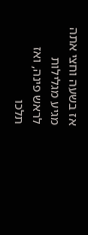אז בשעה וחצי אתה מגיע מגלילות לראש פינה, ואז תלכו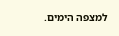למצפה הימים.